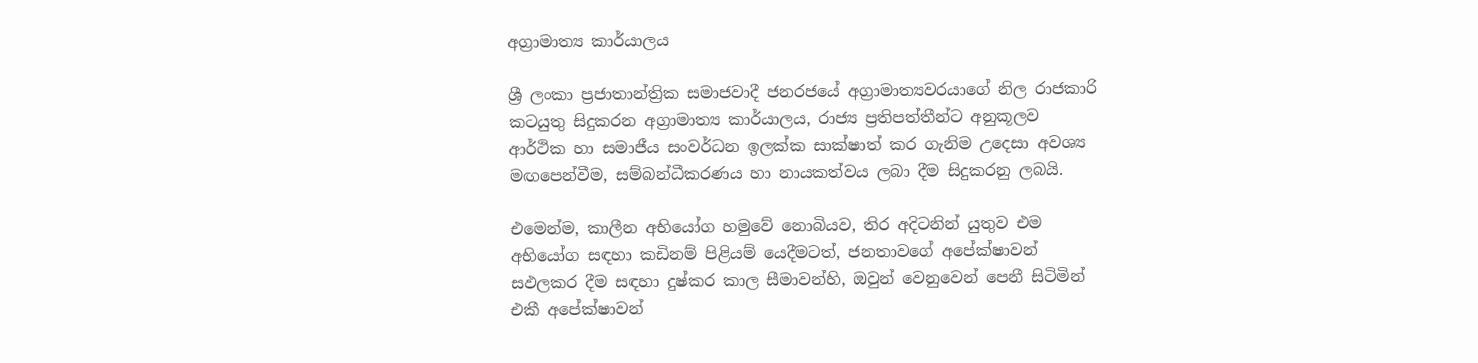අග්‍රාමාත්‍ය කාර්යාලය

ශ්‍රී ලංකා ප්‍ර‍ජාතාන්ත්‍රික සමාජවාදී ජනරජයේ අග්‍රාමාත්‍යවරයාගේ නිල රාජකාරි කටයුතු සිදුකරන අග්‍රාමාත්‍ය කාර්යාලය, රාජ්‍ය ප්‍රතිපත්තීන්ට අනුකූලව ආර්ථික හා සමාජීය සංවර්ධන ඉලක්ක සාක්ෂාත් කර ගැනිම උදෙසා අවශ්‍ය මඟපෙන්වීම, සම්බන්ධීකරණය හා නායකත්වය ලබා දීම සිදුකරනු ලබයි.

එමෙන්ම, කාලීන අභියෝග හමුවේ නොබියව, තිර අදිටනින් යුතුව එම අභියෝග සඳහා කඩිනම් පිළියම් යෙදීමටත්, ජනතාවගේ අපේක්ෂාවන් සඵලකර දීම සඳහා දුෂ්කර කාල සීමාවන්හි, ඔවුන් වෙනුවෙන් පෙනී සිටිමින් එකී අපේක්ෂාවන්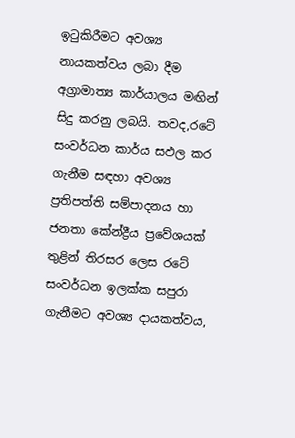ඉටුකිරීමට අවශ්‍ය නායකත්වය ලබා දීම අග්‍රාමාත්‍ය කාර්යාලය මඟින් සිදු කරනු ලබයි. තවද,රටේ සංවර්ධන කාර්ය සඵල කර ගැනීම සඳහා අවශ්‍ය ප්‍රතිපත්ති සම්පාදනය හා ජනතා කේන්ද්‍රීය ප්‍රවේශයක් තුළින් තිරසර ලෙස රටේ සංවර්ධන ඉලක්ක සපුරා ගැනීමට අවශ්‍ය දායකත්වය,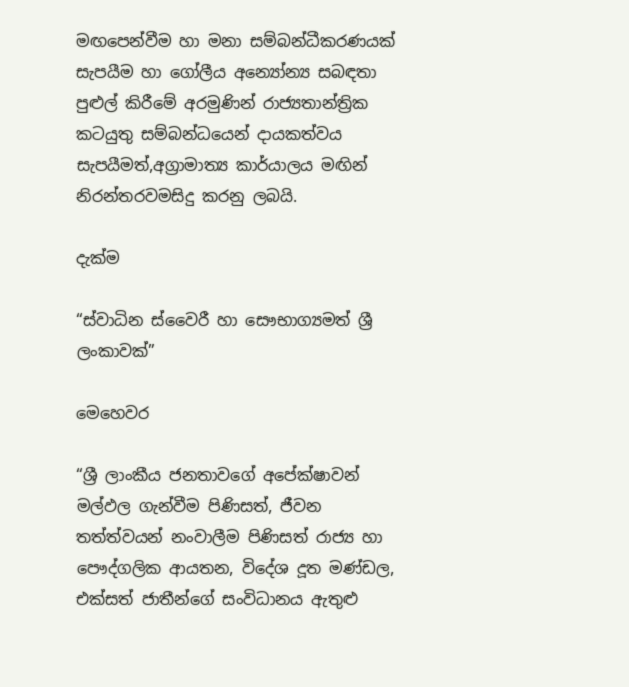මඟපෙන්වීම හා මනා සම්බන්ධීකරණයක් සැපයීම හා ගෝලීය අන්‍යෝන්‍ය සබඳතා පුළුල් කිරීමේ අරමුණින් රාජ්‍යතාන්ත්‍රික කටයුතු සම්බන්ධයෙන් දායකත්වය සැපයීමත්,අග්‍රාමාත්‍ය කාර්යාලය මඟින් නිරන්තරවමසිදු කරනු ලබයි.

දැක්ම

“ස්වාධින ස්වෛරී හා සෞභාග්‍යමත් ශ්‍රී ලංකාවක්”

මෙහෙවර

“ශ්‍රී ලාංකීය ජනතාවගේ අපේක්ෂාවන් මල්ඵල ගැන්වීම පිණිසත්, ජීවන තත්ත්වයන් නංවාලීම පිණිසත් රාජ්‍ය හා පෞද්ගලික ආයතන, විදේශ දූත මණ්ඩල, එක්සත් ජාතීන්ගේ සංවිධානය ඇතුළු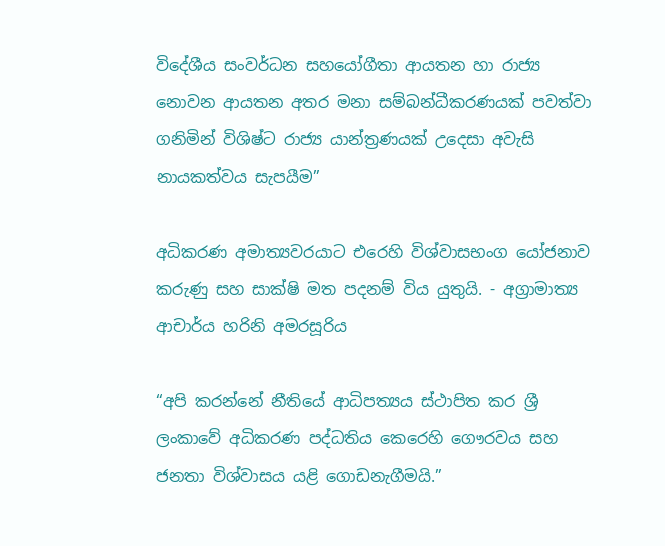විදේශීය සංවර්ධන සහයෝගීතා ආයතන හා රාජ්‍ය නොවන ආයතන අතර මනා සම්බන්ධීකරණයක් පවත්වා ගනිමින් විශිෂ්ට රාජ්‍ය යාන්ත්‍රණයක් උදෙසා අවැසි නායකත්වය සැපයීම”

අධිකරණ අමාත්‍යවරයාට එරෙහි විශ්වාසභංග යෝජනාව කරුණු සහ සාක්ෂි මත පදනම් විය යුතුයි. - අග්‍රාමාත්‍ය ආචාර්ය හරිනි අමරසූරිය

“අපි කරන්නේ නීතියේ ආධිපත්‍යය ස්ථාපිත කර ශ්‍රී ලංකාවේ අධිකරණ පද්ධතිය කෙරෙහි ගෞරවය සහ ජනතා විශ්වාසය යළි ගොඩනැගීමයි.”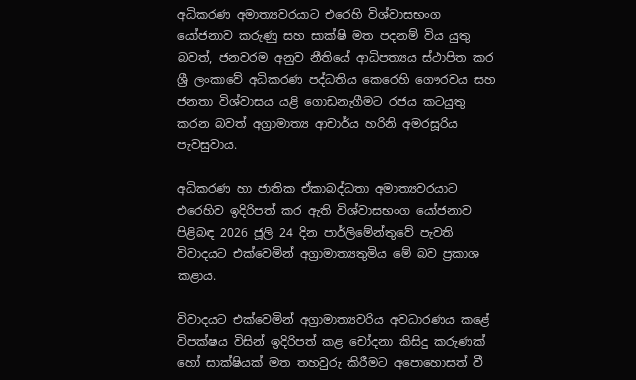අධිකරණ අමාත්‍යවරයාට එරෙහි විශ්වාසභංග යෝජනාව කරුණු සහ සාක්ෂි මත පදනම් විය යුතු බවත්, ජනවරම අනුව නීතියේ ආධිපත්‍යය ස්ථාපිත කර ශ්‍රී ලංකාවේ අධිකරණ පද්ධතිය කෙරෙහි ගෞරවය සහ ජනතා විශ්වාසය යළි ගොඩනැගීමට රජය කටයුතු කරන බවත් අග්‍රාමාත්‍ය ආචාර්ය හරිනි අමරසූරිය පැවසුවාය.

අධිකරණ හා ජාතික ඒකාබද්ධතා අමාත්‍යවරයාට එරෙහිව ඉදිරිපත් කර ඇති විශ්වාසභංග යෝජනාව පිළිබඳ 2026 ජූලි 24 දින පාර්ලිමේන්තුවේ පැවති විවාදයට එක්වෙමින් අග්‍රාමාත්‍යතුමිය මේ බව ප්‍රකාශ කළාය.

විවාදයට එක්වෙමින් අග්‍රාමාත්‍යවරිය අවධාරණය කළේ විපක්ෂය විසින් ඉදිරිපත් කළ චෝදනා කිසිදු කරුණක් හෝ සාක්ෂියක් මත තහවුරු කිරීමට අපොහොසත් වී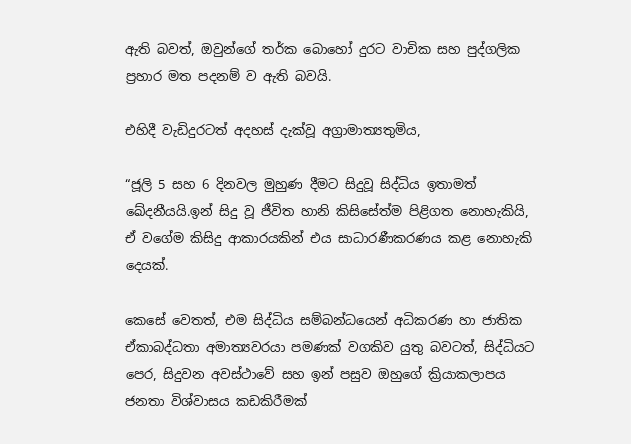ඇති බවත්, ඔවුන්ගේ තර්ක බොහෝ දුරට වාචික සහ පුද්ගලික ප්‍රහාර මත පදනම් ව ඇති බවයි.

එහිදී වැඩිදුරටත් අදහස් දැක්වූ අග්‍රාමාත්‍යතුමිය,

“ජූලි 5 සහ 6 දිනවල මුහුණ දීමට සිදුවූ සිද්ධිය ඉතාමත් ඛේදනීයයි.ඉන් සිදු වූ ජීවිත හානි කිසිසේත්ම පිළිගත නොහැකියි, ඒ වගේම කිසිදු ආකාරයකින් එය සාධාරණීකරණය කළ නොහැකි දෙයක්.

කෙසේ වෙතත්, එම සිද්ධිය සම්බන්ධයෙන් අධිකරණ හා ජාතික ඒකාබද්ධතා අමාත්‍යවරයා පමණක් වගකිව යුතු බවටත්, සිද්ධියට පෙර, සිදුවන අවස්ථාවේ සහ ඉන් පසුව ඔහුගේ ක්‍රියාකලාපය ජනතා විශ්වාසය කඩකිරීමක්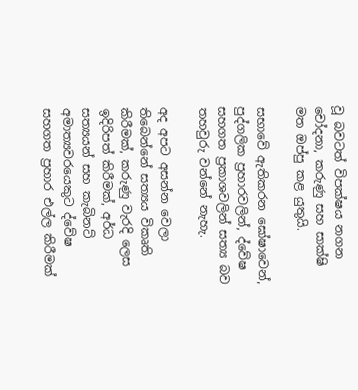වූ බවටත් විපක්ෂය නගන චෝදනා, කරුණු සහ සාක්ෂි මත ඔප්පු කළ යුතුයි.

සභාවේ ඇතිකරන ඝෝෂාවෙන්, පුද්ගලික ප්‍රහාරවලින්, ද්වේෂ සහගත ප්‍රකාශවලින් සත්‍ය බව තහවුරු වන්නේ නැහැ.

අද අපට අසන්න වෙලා තිබෙන්නේ සත්‍යය විකෘති කිරීමක්, කරුණු වැරදි ලෙස ඉදිරිපත් කිරීමක්, අර්ධ සත්‍යයන් සහ කැබිනට් අමාත්‍යවරයෙකුට ද්වේෂ සහගත ප්‍රහාර එල්ල කිරීමක්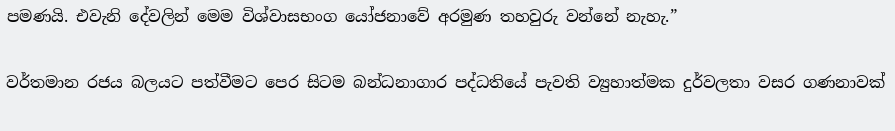පමණයි. එවැනි දේවලින් මෙම විශ්වාසභංග යෝජනාවේ අරමුණ තහවුරු වන්නේ නැහැ.”

වර්තමාන රජය බලයට පත්වීමට පෙර සිටම බන්ධනාගාර පද්ධතියේ පැවති ව්‍යුහාත්මක දුර්වලතා වසර ගණනාවක්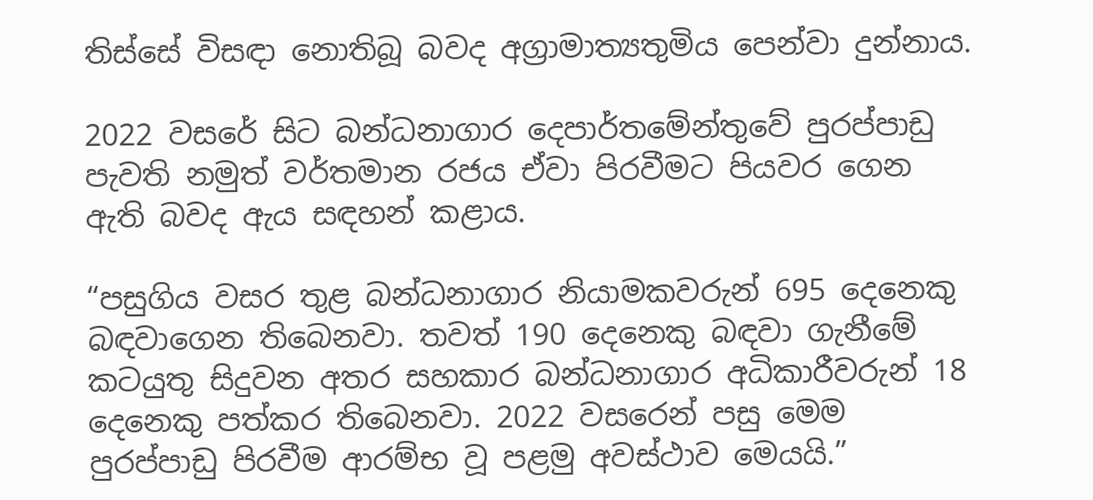තිස්සේ විසඳා නොතිබූ බවද අග්‍රාමාත්‍යතුමිය පෙන්වා දුන්නාය.

2022 වසරේ සිට බන්ධනාගාර දෙපාර්තමේන්තුවේ පුරප්පාඩු පැවති නමුත් වර්තමාන රජය ඒවා පිරවීමට පියවර ගෙන ඇති බවද ඇය සඳහන් කළාය.

“පසුගිය වසර තුළ බන්ධනාගාර නියාමකවරුන් 695 දෙනෙකු බඳවාගෙන තිබෙනවා. තවත් 190 දෙනෙකු බඳවා ගැනීමේ කටයුතු සිදුවන අතර සහකාර බන්ධනාගාර අධිකාරීවරුන් 18 දෙනෙකු පත්කර තිබෙනවා. 2022 වසරෙන් පසු මෙම පුරප්පාඩු පිරවීම ආරම්භ වූ පළමු අවස්ථාව මෙයයි.”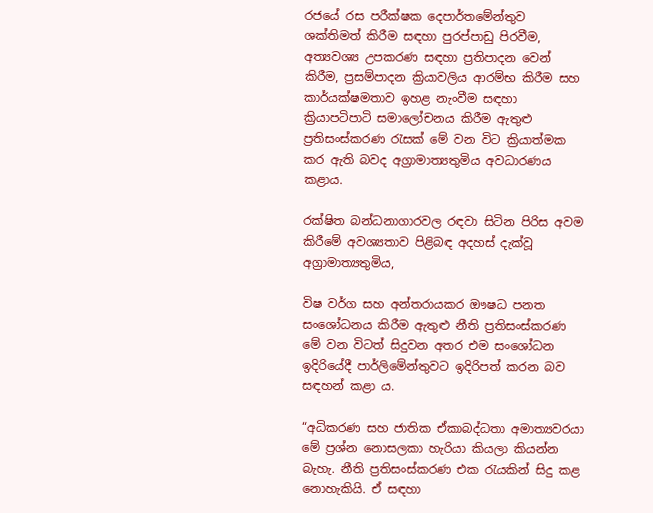රජයේ රස පරීක්ෂක දෙපාර්තමේන්තුව ශක්තිමත් කිරීම සඳහා පුරප්පාඩු පිරවීම, අත්‍යවශ්‍ය උපකරණ සඳහා ප්‍රතිපාදන වෙන් කිරීම, ප්‍රසම්පාදන ක්‍රියාවලිය ආරම්භ කිරීම සහ කාර්යක්ෂමතාව ඉහළ නැංවීම සඳහා ක්‍රියාපටිපාටි සමාලෝචනය කිරීම ඇතුළු ප්‍රතිසංස්කරණ රැසක් මේ වන විට ක්‍රියාත්මක කර ඇති බවද අග්‍රාමාත්‍යතුමිය අවධාරණය කළාය.

රක්ෂිත බන්ධනාගාරවල රඳවා සිටින පිරිස අවම කිරීමේ අවශ්‍යතාව පිළිබඳ අදහස් දැක්වූ අග්‍රාමාත්‍යතුමිය,

විෂ වර්ග සහ අන්තරායකර ඖෂධ පනත සංශෝධනය කිරීම ඇතුළු නීති ප්‍රතිසංස්කරණ මේ වන විටත් සිදුවන අතර එම සංශෝධන ඉදිරියේදී පාර්ලිමේන්තුවට ඉදිරිපත් කරන බව සඳහන් කළා ය.

“අධිකරණ සහ ජාතික ඒකාබද්ධතා අමාත්‍යවරයා මේ ප්‍රශ්න නොසලකා හැරියා කියලා කියන්න බැහැ. නීති ප්‍රතිසංස්කරණ එක රැයකින් සිදු කළ නොහැකියි. ඒ සඳහා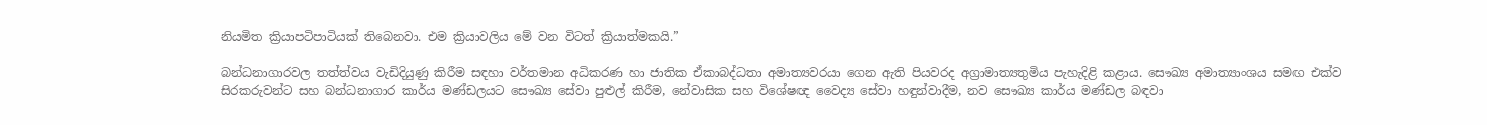නියමිත ක්‍රියාපටිපාටියක් තිබෙනවා. එම ක්‍රියාවලිය මේ වන විටත් ක්‍රියාත්මකයි.”

බන්ධනාගාරවල තත්ත්වය වැඩිදියුණු කිරීම සඳහා වර්තමාන අධිකරණ හා ජාතික ඒකාබද්ධතා අමාත්‍යවරයා ගෙන ඇති පියවරද අග්‍රාමාත්‍යතුමිය පැහැදිළි කළාය. සෞඛ්‍ය අමාත්‍යාංශය සමඟ එක්ව සිරකරුවන්ට සහ බන්ධනාගාර කාර්ය මණ්ඩලයට සෞඛ්‍ය සේවා පුළුල් කිරීම, නේවාසික සහ විශේෂඥ වෛද්‍ය සේවා හඳුන්වාදීම, නව සෞඛ්‍ය කාර්ය මණ්ඩල බඳවා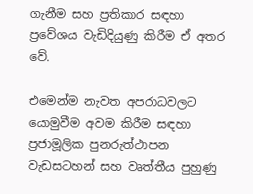ගැනීම සහ ප්‍රතිකාර සඳහා ප්‍රවේශය වැඩිදියුණු කිරීම ඒ අතර වේ.

එමෙන්ම නැවත අපරාධවලට යොමුවීම අවම කිරීම සඳහා ප්‍රජාමූලික පුනරුත්ථාපන වැඩසටහන් සහ වෘත්තීය පුහුණු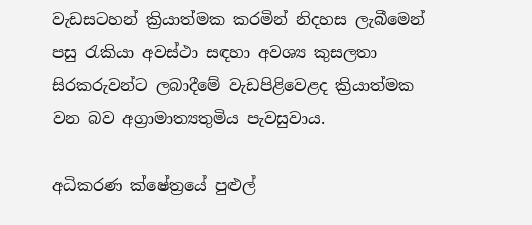වැඩසටහන් ක්‍රියාත්මක කරමින් නිදහස ලැබීමෙන් පසු රැකියා අවස්ථා සඳහා අවශ්‍ය කුසලතා සිරකරුවන්ට ලබාදීමේ වැඩපිළිවෙළද ක්‍රියාත්මක වන බව අග්‍රාමාත්‍යතුමිය පැවසුවාය.

අධිකරණ ක්ෂේත්‍රයේ පුළුල්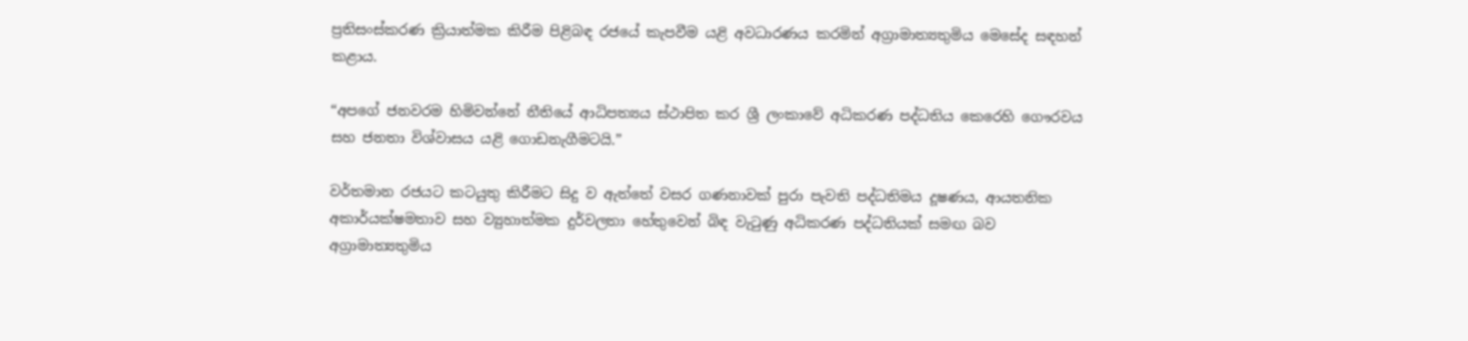ප්‍රතිසංස්කරණ ක්‍රියාත්මක කිරීම පිළිබඳ රජයේ කැපවීම යළි අවධාරණය කරමින් අග්‍රාමාත්‍යතුමිය මෙසේද සඳහන් කළාය.

“අපගේ ජනවරම හිමිවන්නේ නීතියේ ආධිපත්‍යය ස්ථාපිත කර ශ්‍රී ලංකාවේ අධිකරණ පද්ධතිය කෙරෙහි ගෞරවය සහ ජනතා විශ්වාසය යළි ගොඩනැගීමටයි.”

වර්තමාන රජයට කටයුතු කිරීමට සිදු ව ඇත්තේ වසර ගණනාවක් පුරා පැවති පද්ධතිමය දූෂණය, ආයතනික අකාර්යක්ෂමතාව සහ ව්‍යුහාත්මක දුර්වලතා හේතුවෙන් බිඳ වැටුණු අධිකරණ පද්ධතියක් සමඟ බව අග්‍රාමාත්‍යතුමිය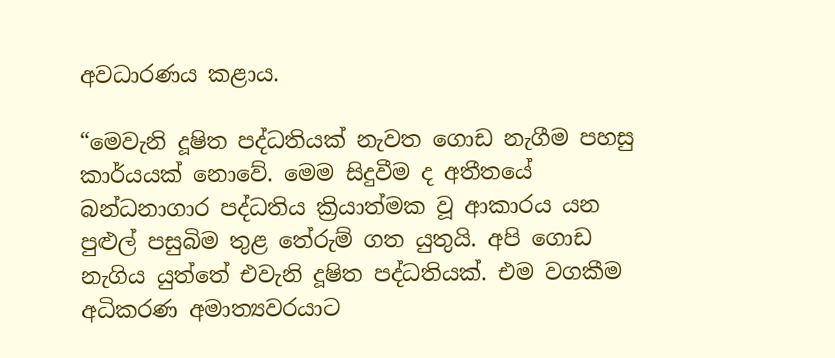අවධාරණය කළාය.

“මෙවැනි දූෂිත පද්ධතියක් නැවත ගොඩ නැගීම පහසු කාර්යයක් නොවේ. මෙම සිදුවීම ද අතීතයේ බන්ධනාගාර පද්ධතිය ක්‍රියාත්මක වූ ආකාරය යන පුළුල් පසුබිම තුළ තේරුම් ගත යුතුයි. අපි ගොඩ නැගිය යුත්තේ එවැනි දූෂිත පද්ධතියක්. එම වගකීම අධිකරණ අමාත්‍යවරයාට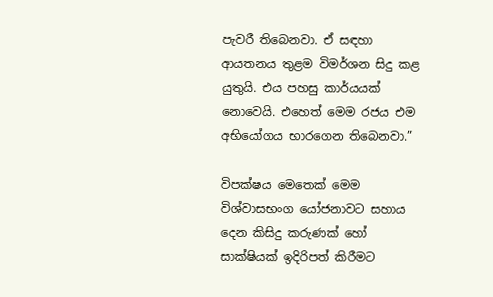පැවරී තිබෙනවා. ඒ සඳහා ආයතනය තුළම විමර්ශන සිදු කළ යුතුයි. එය පහසු කාර්යයක් නොවෙයි. එහෙත් මෙම රජය එම අභියෝගය භාරගෙන තිබෙනවා.”

විපක්ෂය මෙතෙක් මෙම විශ්වාසභංග යෝජනාවට සහාය දෙන කිසිදු කරුණක් හෝ සාක්ෂියක් ඉදිරිපත් කිරීමට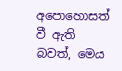අපොහොසත් වී ඇති බවත්, මෙය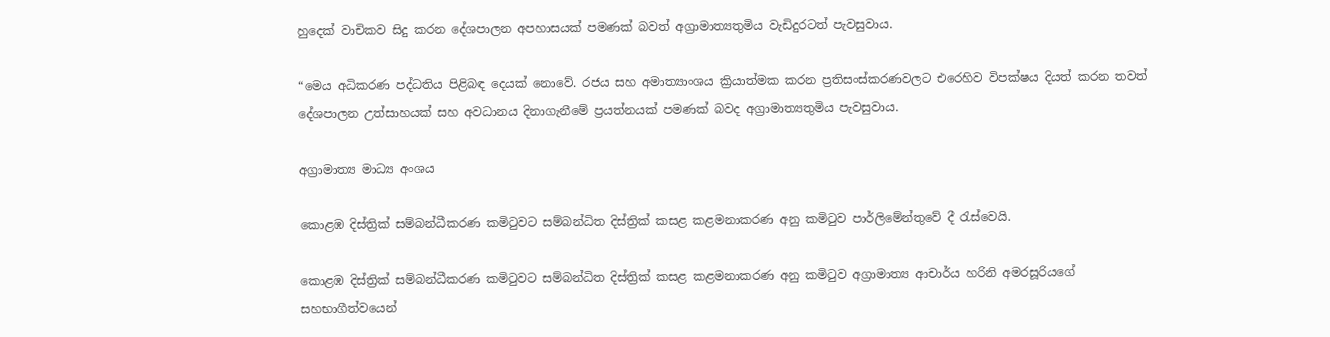හුදෙක් වාචිකව සිදු කරන දේශපාලන අපහාසයක් පමණක් බවත් අග්‍රාමාත්‍යතුමිය වැඩිදුරටත් පැවසුවාය.

“මෙය අධිකරණ පද්ධතිය පිළිබඳ දෙයක් නොවේ. රජය සහ අමාත්‍යාංශය ක්‍රියාත්මක කරන ප්‍රතිසංස්කරණවලට එරෙහිව විපක්ෂය දියත් කරන තවත් දේශපාලන උත්සාහයක් සහ අවධානය දිනාගැනීමේ ප්‍රයත්නයක් පමණක් බවද අග්‍රාමාත්‍යතුමිය පැවසුවාය.

අග්‍රාමාත්‍ය මාධ්‍ය අංශය

කොළඹ දිස්ත්‍රික් සම්බන්ධීකරණ කමිටුවට සම්බන්ධිත දිස්ත්‍රික් කසළ කළමනාකරණ අනු කමිටුව පාර්ලිමේන්තුවේ දී රැස්වෙයි.

කොළඹ දිස්ත්‍රික් සම්බන්ධීකරණ කමිටුවට සම්බන්ධිත දිස්ත්‍රික් කසළ කළමනාකරණ අනු කමිටුව අග්‍රාමාත්‍ය ආචාර්ය හරිනි අමරසූරියගේ සහභාගීත්වයෙන්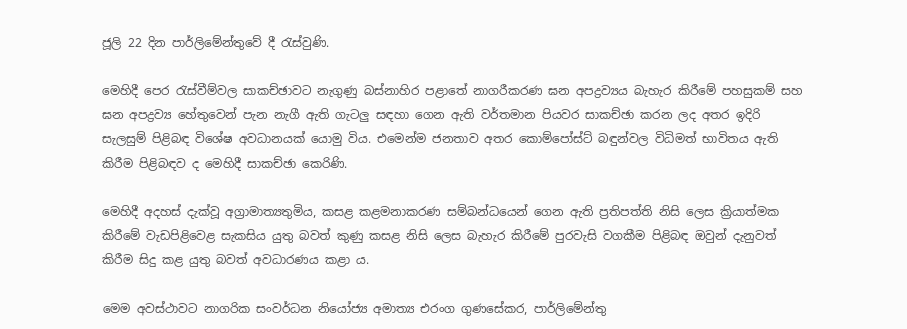ජූලි 22 දින පාර්ලිමේන්තුවේ දී රැස්වුණි.

මෙහිදී පෙර රැස්වීම්වල සාකච්ඡාවට නැගුණු බස්නාහිර පළාතේ නාගරීකරණ ඝන අපද්‍රව්‍යය බැහැර කිරීමේ පහසුකම් සහ ඝන අපද්‍රව්‍ය හේතුවෙන් පැන නැගී ඇති ගැටලු සඳහා ගෙන ඇති වර්තමාන පියවර සාකච්ඡා කරන ලද අතර ඉදිරි සැලසුම් පිළිබඳ විශේෂ අවධානයක් යොමු විය. එමෙන්ම ජනතාව අතර කොම්පෝස්ට් බඳුන්වල විධිමත් භාවිතය ඇති කිරීම පිළිබඳව ද මෙහිදී සාකච්ඡා කෙරිණි.

මෙහිදී අදහස් දැක්වූ අග්‍රාමාත්‍යතුමිය, කසළ කළමනාකරණ සම්බන්ධයෙන් ගෙන ඇති ප්‍රතිපත්ති නිසි ලෙස ක්‍රියාත්මක කිරීමේ වැඩපිළිවෙළ සැකසිය යුතු බවත් කුණු කසළ නිසි ලෙස බැහැර කිරීමේ පුරවැසි වගකීම පිළිබඳ ඔවුන් දැනුවත් කිරීම සිදු කළ යුතු බවත් අවධාරණය කළා ය.

මෙම අවස්ථාවට නාගරික සංවර්ධන නියෝජ්‍ය අමාත්‍ය එරංග ගුණසේකර, පාර්ලිමේන්තු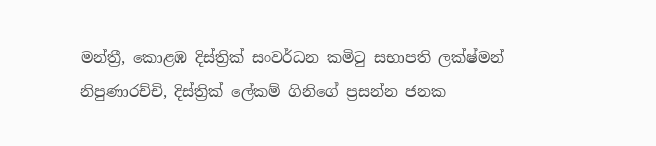මන්ත්‍රී, කොළඹ දිස්ත්‍රික් සංවර්ධන කමිටු සභාපති ලක්ෂ්මන් නිපුණාරච්චි, දිස්ත්‍රික් ලේකම් ගිනිගේ ප්‍රසන්න ජනක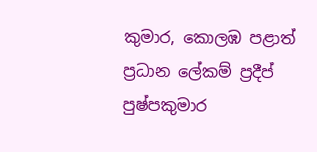කුමාර, කොලඹ පළාත් ප්‍රධාන ලේකම් ප්‍රදීප් පුෂ්පකුමාර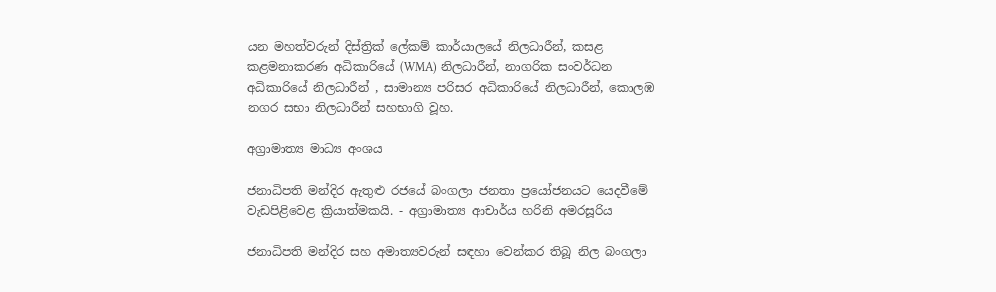යන මහත්වරුන් දිස්ත්‍රික් ලේකම් කාර්යාලයේ නිලධාරීන්, කසළ කළමනාකරණ අධිකාරියේ (WMA) නිලධාරීන්, නාගරික සංවර්ධන අධිකාරියේ නිලධාරීන් , සාමාන්‍ය පරිසර අධිකාරියේ නිලධාරීන්, කොලඹ නගර සභා නිලධාරීන් සහභාගි වූහ.

අග්‍රාමාත්‍ය මාධ්‍ය අංශය

ජනාධිපති මන්දිර ඇතුළු රජයේ බංගලා ජනතා ප්‍රයෝජනයට යෙදවීමේ වැඩපිළිවෙළ ක්‍රියාත්මකයි. - අග්‍රාමාත්‍ය ආචාර්ය හරිනි අමරසූරිය

ජනාධිපති මන්දිර සහ අමාත්‍යවරුන් සඳහා වෙන්කර තිබූ නිල බංගලා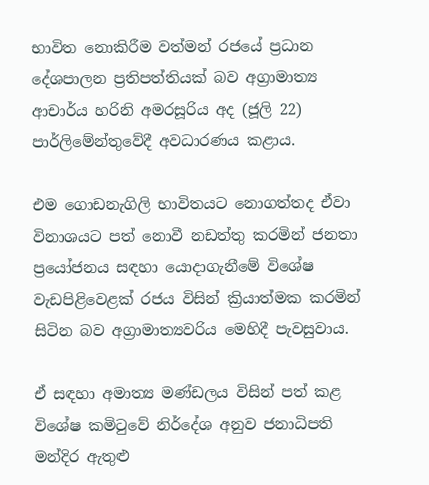භාවිත නොකිරීම වත්මන් රජයේ ප්‍රධාන දේශපාලන ප්‍රතිපත්තියක් බව අග්‍රාමාත්‍ය ආචාර්ය හරිනි අමරසූරිය අද (ජූලි 22) පාර්ලිමේන්තුවේදී අවධාරණය කළාය.

එම ගොඩනැගිලි භාවිතයට නොගත්තද ඒවා විනාශයට පත් නොවී නඩත්තු කරමින් ජනතා ප්‍රයෝජනය සඳහා යොදාගැනීමේ විශේෂ වැඩපිළිවෙළක් රජය විසින් ක්‍රියාත්මක කරමින් සිටින බව අග්‍රාමාත්‍යවරිය මෙහිදී පැවසුවාය.

ඒ සඳහා අමාත්‍ය මණ්ඩලය විසින් පත් කළ විශේෂ කමිටුවේ නිර්දේශ අනුව ජනාධිපති මන්දිර ඇතුළු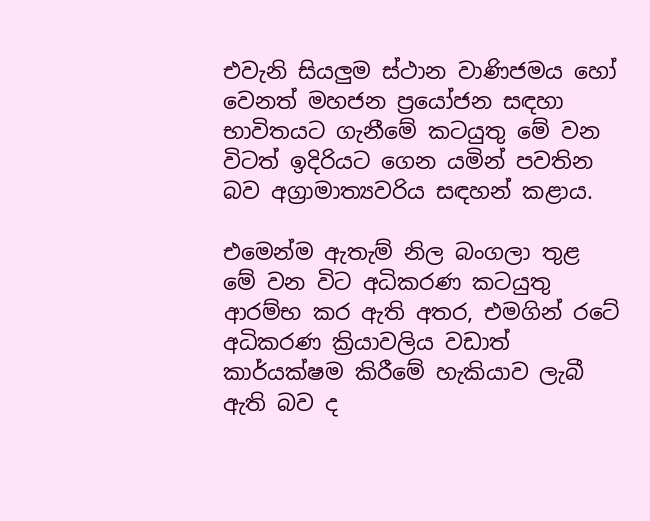එවැනි සියලුම ස්ථාන වාණිජමය හෝ වෙනත් මහජන ප්‍රයෝජන සඳහා භාවිතයට ගැනීමේ කටයුතු මේ වන විටත් ඉදිරියට ගෙන යමින් පවතින බව අග්‍රාමාත්‍යවරිය සඳහන් කළාය.

එමෙන්ම ඇතැම් නිල බංගලා තුළ මේ වන විට අධිකරණ කටයුතු ආරම්භ කර ඇති අතර, එමගින් රටේ අධිකරණ ක්‍රියාවලිය වඩාත් කාර්යක්ෂම කිරීමේ හැකියාව ලැබී ඇති බව ද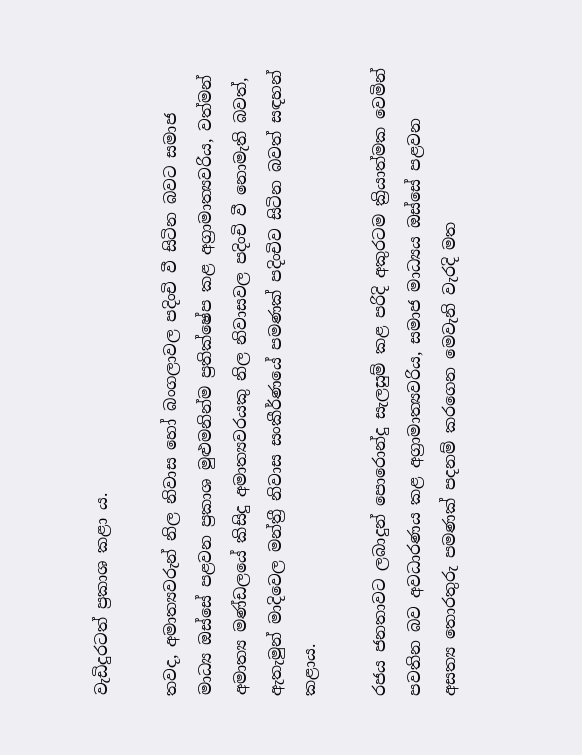වැඩිදුරටත් ප්‍රකාශ කළා ය.

තවද, අමාත්‍යවරුන් නිල නිවාස හෝ බංගලාවල පදිංචි වී සිටින බවට සමාජ මාධ්‍ය ඔස්සේ පළවන ප්‍රකාශ මුළුමනින්ම ප්‍රතික්ෂේප කළ අග්‍රාමාත්‍යවරිය, වත්මන් අමාත්‍ය මණ්ඩලයේ කිසිදු අමාත්‍යවරයකු නිල නිවාසවල පදිංචි වී නොමැති බවත්, ඇතැමුන් මාදිවෙල මන්ත්‍රී නිවාස සංකීර්ණයේ පමණක් පදිංචිව සිටින බවත් සඳහන් කළාය.

රජය ජනතාවට ලබාදුන් පොරොන්දු සැලසුම් කළ පරිදි අකුරටම ක්‍රියාත්මක වෙමින් පවතින බව අවධාරණය කළ අග්‍රාමාත්‍යවරිය, සමාජ මාධ්‍යය ඔස්සේ පළවන අසත්‍ය තොරතුරු පමණක් පදනම් කරගෙන මෙවැනි වැරදි මත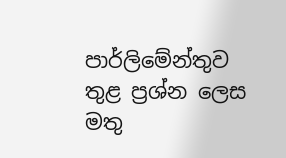පාර්ලිමේන්තුව තුළ ප්‍රශ්න ලෙස මතු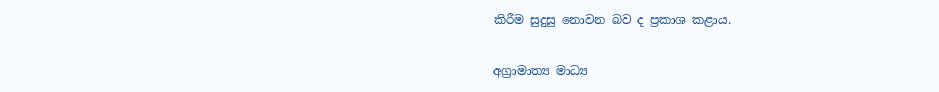කිරීම සුදුසු නොවන බව ද ප්‍රකාශ කළාය.

අග්‍රාමාත්‍ය මාධ්‍ය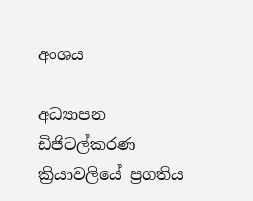අංශය

අධ්‍යාපන ඩිජිටල්කරණ ක්‍රියාවලියේ ප්‍රගතිය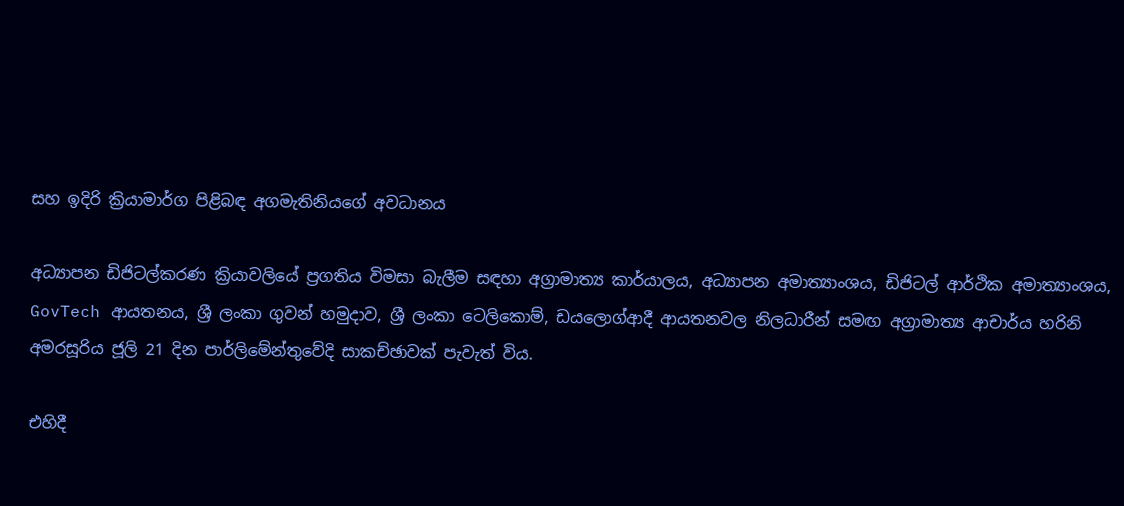සහ ඉදිරි ක්‍රියාමාර්ග පිළිබඳ අගමැතිනියගේ අවධානය

අධ්‍යාපන ඩිජිටල්කරණ ක්‍රියාවලියේ ප්‍රගතිය විමසා බැලීම සඳහා අග්‍රාමාත්‍ය කාර්යාලය, අධ්‍යාපන අමාත්‍යාංශය, ඩිජිටල් ආර්ථික අමාත්‍යාංශය, GovTech ආයතනය, ශ්‍රී ලංකා ගුවන් හමුදාව, ශ්‍රී ලංකා ටෙලිකොම්, ඩයලොග්ආදී ආයතනවල නිලධාරීන් සමඟ අග්‍රාමාත්‍ය ආචාර්ය හරිනි අමරසූරිය ජූලි 21 දින පාර්ලිමේන්තුවේදි සාකච්ඡාවක් පැවැත් විය.

එහිදී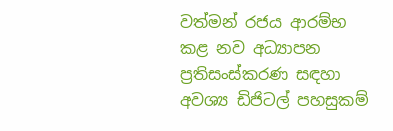වත්මන් රජය ආරම්භ කළ නව අධ්‍යාපන ප්‍රතිසංස්කරණ සඳහා අවශ්‍ය ඩිජිටල් පහසුකම්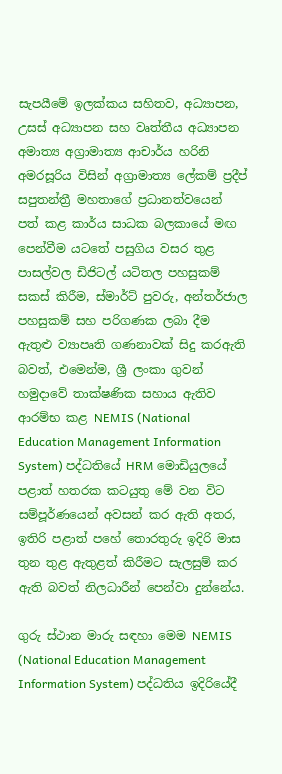සැපයීමේ ඉලක්කය සහිතව, අධ්‍යාපන, උසස් අධ්‍යාපන සහ වෘත්තීය අධ්‍යාපන අමාත්‍ය අග්‍රාමාත්‍ය ආචාර්ය හරිනි අමරසූරිය විසින් අග්‍රාමාත්‍ය ලේකම් ප්‍රදීප් සපුතන්ත්‍රී මහතාගේ ප්‍රධානත්වයෙන් පත් කළ කාර්ය සාධක බලකායේ මඟ පෙන්වීම යටතේ පසුගිය වසර තුළ පාසල්වල ඩිජිටල් යටිතල පහසුකම් සකස් කිරීම, ස්මාර්ට් පුවරු, අන්තර්ජාල පහසුකම් සහ පරිගණක ලබා දීම ඇතුළු ව්‍යාපෘති ගණනාවක් සිදු කරඇති බවත්, එමෙන්ම, ශ්‍රී ලංකා ගුවන් හමුදාවේ තාක්ෂණික සහාය ඇතිව ආරම්භ කළ NEMIS (National Education Management Information System) පද්ධතියේ HRM මොඩියුලයේ පළාත් හතරක කටයුතු මේ වන විට සම්පූර්ණයෙන් අවසන් කර ඇති අතර, ඉතිරි පළාත් පහේ තොරතුරු ඉදිරි මාස තුන තුළ ඇතුළත් කිරීමට සැලසුම් කර ඇති බවත් නිලධාරීන් පෙන්වා දුන්නේය.

ගුරු ස්ථාන මාරු සඳහා මෙම NEMIS (National Education Management Information System) පද්ධතිය ඉදිරියේදී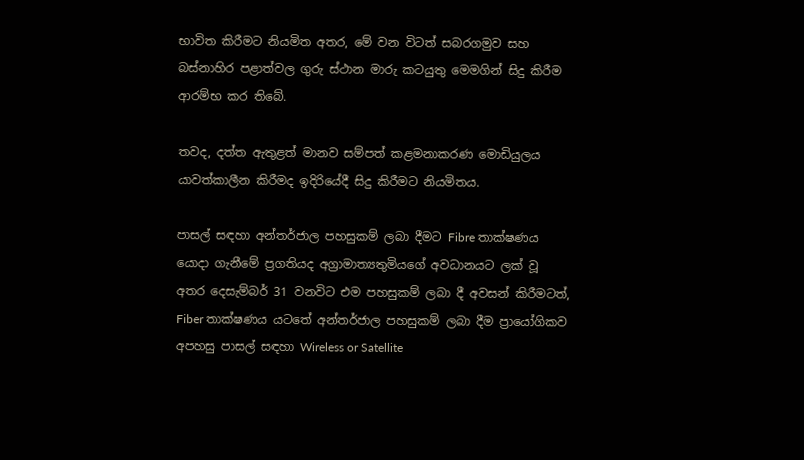භාවිත කිරීමට නියමිත අතර, මේ වන විටත් සබරගමුව සහ බස්නාහිර පළාත්වල ගුරු ස්ථාන මාරු කටයුතු මෙමගින් සිදු කිරීම ආරම්භ කර තිබේ.

තවද, දත්ත ඇතුළත් මානව සම්පත් කළමනාකරණ මොඩියුලය යාවත්කාලීන කිරීමද ඉදිරියේදී සිදු කිරීමට නියමිතය.

පාසල් සඳහා අන්තර්ජාල පහසුකම් ලබා දීමට Fibre තාක්ෂණය යොදා ගැනීමේ ප්‍රගතියද අග්‍රාමාත්‍යතුමියගේ අවධානයට ලක් වූ අතර දෙසැම්බර් 31 වනවිට එම පහසුකම් ලබා දී අවසන් කිරීමටත්, Fiber තාක්ෂණය යටතේ අන්තර්ජාල පහසුකම් ලබා දීම ප්‍රායෝගිකව අපහසු පාසල් සඳහා Wireless or Satellite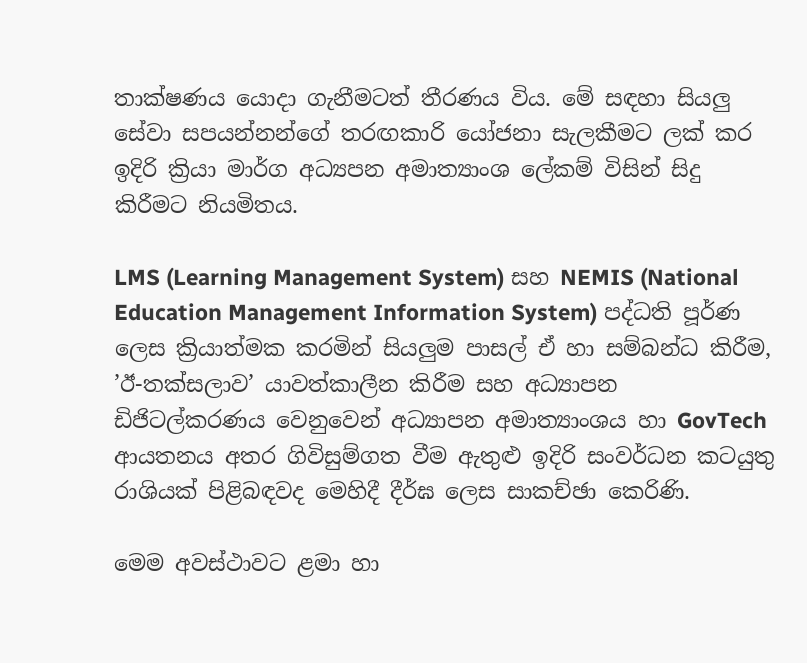තාක්ෂණය යොදා ගැනීමටත් තීරණය විය. මේ සඳහා සියලු සේවා සපයන්නන්ගේ තරඟකාරි යෝජනා සැලකීමට ලක් කර ඉදිරි ක්‍රියා මාර්ග අධ්‍යපන අමාත්‍යාංශ ලේකම් විසින් සිදු කිරීමට නියමිතය.

LMS (Learning Management System) සහ NEMIS (National Education Management Information System) පද්ධති පූර්ණ ලෙස ක්‍රියාත්මක කරමින් සියලුම පාසල් ඒ හා සම්බන්ධ කිරීම, ’ඊ-තක්සලාව’ යාවත්කාලීන කිරීම සහ අධ්‍යාපන ඩිජිටල්කරණය වෙනුවෙන් අධ්‍යාපන අමාත්‍යාංශය හා GovTech ආයතනය අතර ගිවිසුම්ගත වීම ඇතුළු ඉදිරි සංවර්ධන කටයුතු රාශියක් පිළිබඳවද මෙහිදී දීර්ඝ ලෙස සාකච්ඡා කෙරිණි.

මෙම අවස්ථාවට ළමා හා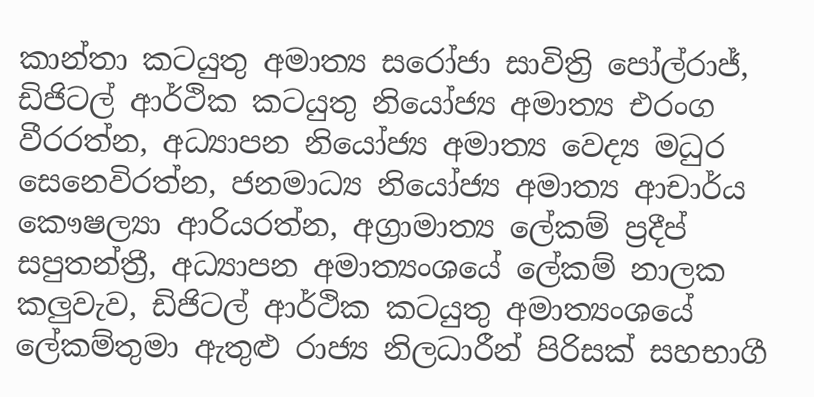කාන්තා කටයුතු අමාත්‍ය සරෝජා සාවිත්‍රි පෝල්රාජ්, ඩිජිටල් ආර්ථික කටයුතු නියෝජ්‍ය අමාත්‍ය එරංග වීරරත්න, අධ්‍යාපන නියෝජ්‍ය අමාත්‍ය වෙද්‍ය මධුර සෙනෙවිරත්න, ජනමාධ්‍ය නියෝජ්‍ය අමාත්‍ය ආචාර්ය කෞෂල්‍යා ආරියරත්න, අග්‍රාමාත්‍ය ලේකම් ප්‍රදීප් සපුතන්ත්‍රී, අධ්‍යාපන අමාත්‍යංශයේ ලේකම් නාලක කලුවැව, ඩිජිටල් ආර්ථික කටයුතු අමාත්‍යංශයේ ලේකම්තුමා ඇතුළු රාජ්‍ය නිලධාරීන් පිරිසක් සහභාගී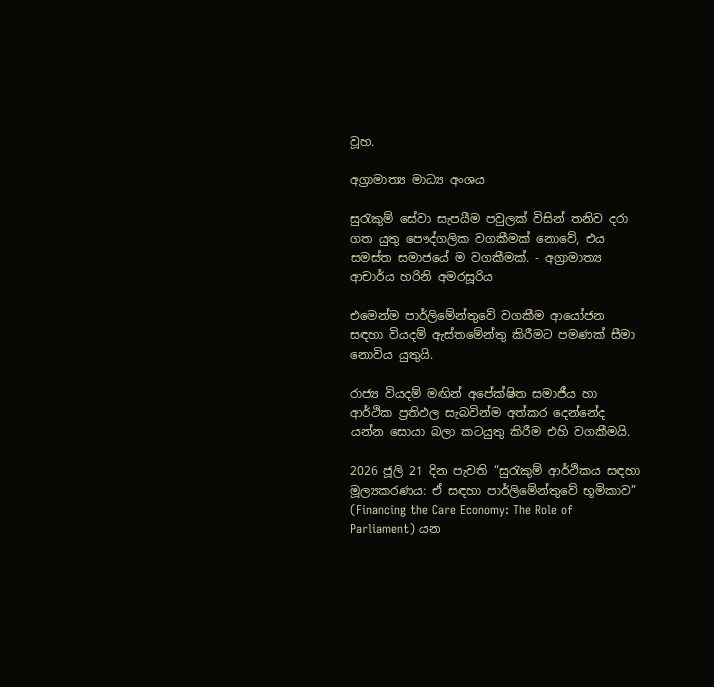වූහ.

අග්‍රාමාත්‍ය මාධ්‍ය අංශය

සුරැකුම් සේවා සැපයීම පවුලක් විසින් තනිව දරා ගත යුතු පෞද්ගලික වගකීමක් නොවේ, එය සමස්ත සමාජයේ ම වගකීමක්. - අග්‍රාමාත්‍ය ආචාර්ය හරිනි අමරසූරිය

එමෙන්ම පාර්ලිමේන්තුවේ වගකීම ආයෝජන සඳහා වියදම් ඇස්තමේන්තු කිරීමට පමණක් සීමා නොවිය යුතුයි.

රාජ්‍ය වියදම් මඟින් අපේක්ෂිත සමාජීය හා ආර්ථික ප්‍රතිඵල සැබවින්ම අත්කර දෙන්නේද යන්න සොයා බලා කටයුතු කිරීම එහි වගකීමයි.

2026 ජූලි 21 දින පැවති “සුරැකුම් ආර්ථිකය සඳහා මූල්‍යකරණය: ඒ සඳහා පාර්ලිමේන්තුවේ භූමිකාව” (Financing the Care Economy: The Role of Parliament) යන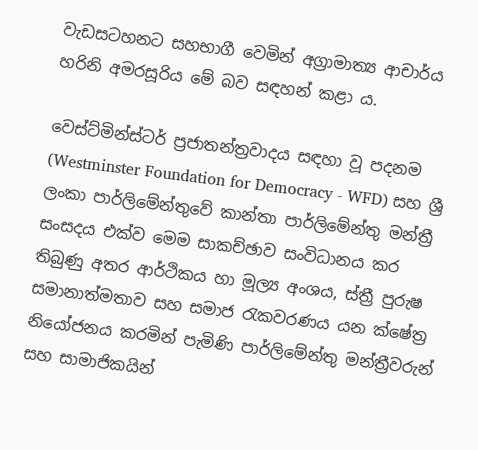වැඩසටහනට සහභාගී වෙමින් අග්‍රාමාත්‍ය ආචාර්ය හරිනි අමරසූරිය මේ බව සඳහන් කළා ය.

වෙස්ට්මින්ස්ටර් ප්‍රජාතන්ත්‍රවාදය සඳහා වූ පදනම (Westminster Foundation for Democracy - WFD) සහ ශ්‍රී ලංකා පාර්ලිමේන්තුවේ කාන්තා පාර්ලිමේන්තු මන්ත්‍රී සංසදය එක්ව මෙම සාකච්ඡාව සංවිධානය කර තිබුණු අතර ආර්ථිකය හා මූල්‍ය අංශය, ස්ත්‍රී පුරුෂ සමානාත්මතාව සහ සමාජ රැකවරණය යන ක්ෂේත්‍ර නියෝජනය කරමින් පැමිණි පාර්ලිමේන්තු මන්ත්‍රීවරුන් සහ සාමාජිකයින්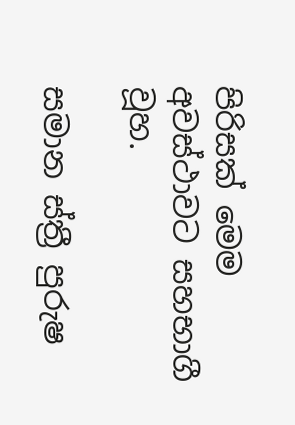පිරිසක් මෙම අවස්ථාවට සහභාගී වූහ.

සමාන ස්ත්‍රී පුරුෂ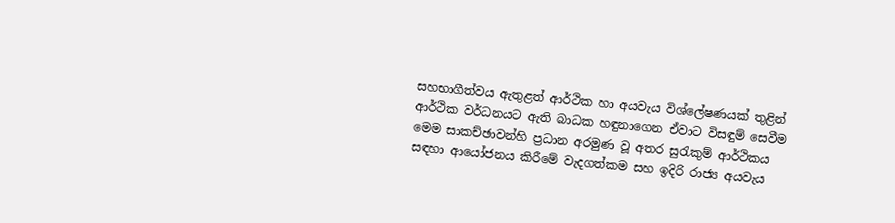සහභාගීත්වය ඇතුළත් ආර්ථික හා අයවැය විශ්ලේෂණයක් තුළින් ආර්ථික වර්ධනයට ඇති බාධක හඳුනාගෙන ඒවාට විසඳුම් සෙවීම මෙම සාකච්ඡාවන්හි ප්‍රධාන අරමුණ වූ අතර සුරැකුම් ආර්ථිකය සඳහා ආයෝජනය කිරීමේ වැදගත්කම සහ ඉදිරි රාජ්‍ය අයවැය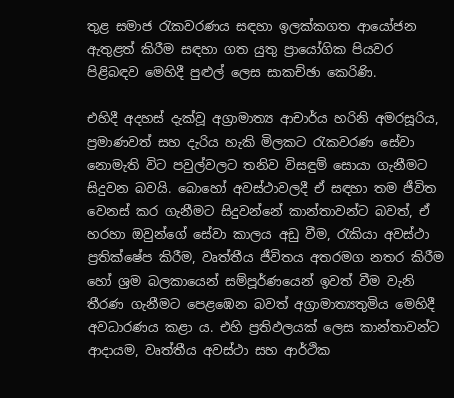තුළ සමාජ රැකවරණය සඳහා ඉලක්කගත ආයෝජන ඇතුළත් කිරීම සඳහා ගත යුතු ප්‍රායෝගික පියවර පිළිබඳව මෙහිදී පුළුල් ලෙස සාකච්ඡා කෙරිණි.

එහිදී අදහස් දැක්වූ අග්‍රාමාත්‍ය ආචාර්ය හරිනි අමරසූරිය, ප්‍රමාණවත් සහ දැරිය හැකි මිලකට රැකවරණ සේවා නොමැති විට පවුල්වලට තනිව විසඳුම් සොයා ගැනීමට සිදුවන බවයි. බොහෝ අවස්ථාවලදී ඒ සඳහා තම ජීවිත වෙනස් කර ගැනීමට සිදුවන්නේ කාන්තාවන්ට බවත්, ඒ හරහා ඔවුන්ගේ සේවා කාලය අඩු වීම, රැකියා අවස්ථා ප්‍රතික්ෂේප කිරීම, වෘත්තීය ජීවිතය අතරමග නතර කිරීම හෝ ශ්‍රම බලකායෙන් සම්පූර්ණයෙන් ඉවත් වීම වැනි තීරණ ගැනීමට පෙළඹෙන බවත් අග්‍රාමාත්‍යතුමිය මෙහිදී අවධාරණය කළා ය. එහි ප්‍රතිඵලයක් ලෙස කාන්තාවන්ට ආදායම, වෘත්තීය අවස්ථා සහ ආර්ථික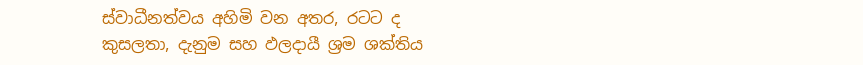ස්වාධීනත්වය අහිමි වන අතර, රටට ද කුසලතා, දැනුම සහ ඵලදායී ශ්‍රම ශක්තිය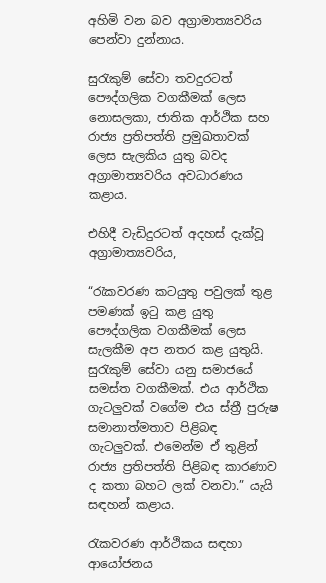අහිමි වන බව අග්‍රාමාත්‍යවරිය පෙන්වා දුන්නාය.

සුරැකුම් සේවා තවදුරටත් පෞද්ගලික වගකීමක් ලෙස නොසලකා, ජාතික ආර්ථික සහ රාජ්‍ය ප්‍රතිපත්ති ප්‍රමුඛතාවක් ලෙස සැලකිය යුතු බවද අග්‍රාමාත්‍යවරිය අවධාරණය කළාය.

එහිදී වැඩිදුරටත් අදහස් දැක්වූ අග්‍රාමාත්‍යවරිය,

“රැකවරණ කටයුතු පවුලක් තුළ පමණක් ඉටු කළ යුතු පෞද්ගලික වගකීමක් ලෙස සැලකීම අප නතර කළ යුතුයි. සුරැකුම් සේවා යනු සමාජයේ සමස්ත වගකීමක්. එය ආර්ථික ගැටලුවක් වගේම එය ස්ත්‍රී පුරුෂ සමානාත්මතාව පිළිබඳ ගැටලුවක්. එමෙන්ම ඒ තුළින් රාජ්‍ය ප්‍රතිපත්ති පිළිබඳ කාරණාව ද කතා බහට ලක් වනවා.” යැයි සඳහන් කළාය.

රැකවරණ ආර්ථිකය සඳහා ආයෝජනය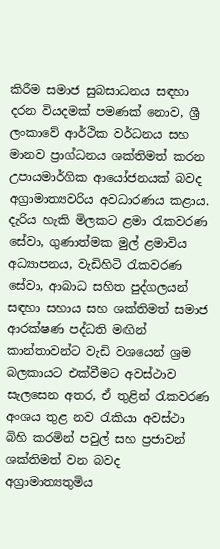කිරීම සමාජ සුබසාධනය සඳහා දරන වියදමක් පමණක් නොව, ශ්‍රී ලංකාවේ ආර්ථික වර්ධනය සහ මානව ප්‍රාග්ධනය ශක්තිමත් කරන උපායමාර්ගික ආයෝජනයක් බවද අග්‍රාමාත්‍යවරිය අවධාරණය කළාය. දැරිය හැකි මිලකට ළමා රැකවරණ සේවා, ගුණාත්මක මුල් ළමාවිය අධ්‍යාපනය, වැඩිහිටි රැකවරණ සේවා, ආබාධ සහිත පුද්ගලයන් සඳහා සහාය සහ ශක්තිමත් සමාජ ආරක්ෂණ පද්ධති මඟින් කාන්තාවන්ට වැඩි වශයෙන් ශ්‍රම බලකායට එක්වීමට අවස්ථාව සැලසෙන අතර, ඒ තුළින් රැකවරණ අංශය තුළ නව රැකියා අවස්ථා බිහි කරමින් පවුල් සහ ප්‍රජාවන් ශක්තිමත් වන බවද අග්‍රාමාත්‍යතුමිය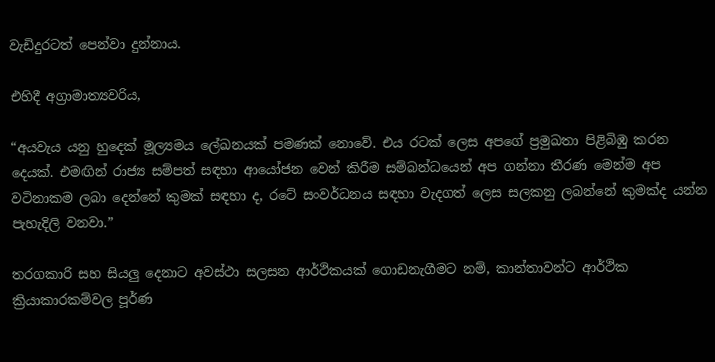වැඩිදුරටත් පෙන්වා දුන්නාය.

එහිදී අග්‍රාමාත්‍යවරිය,

“අයවැය යනු හුදෙක් මූල්‍යමය ලේඛනයක් පමණක් නොවේ. එය රටක් ලෙස අපගේ ප්‍රමුඛතා පිළිබිඹු කරන දෙයක්. එමඟින් රාජ්‍ය සම්පත් සඳහා ආයෝජන වෙන් කිරීම සම්බන්ධයෙන් අප ගන්නා තීරණ මෙන්ම අප වටිනාකම ලබා දෙන්නේ කුමක් සඳහා ද, රටේ සංවර්ධනය සඳහා වැදගත් ලෙස සලකනු ලබන්නේ කුමක්ද යන්න පැහැදිලි වනවා.”

තරගකාරි සහ සියලු දෙනාට අවස්ථා සලසන ආර්ථිකයක් ගොඩනැගීමට නම්, කාන්තාවන්ට ආර්ථික ක්‍රියාකාරකම්වල පූර්ණ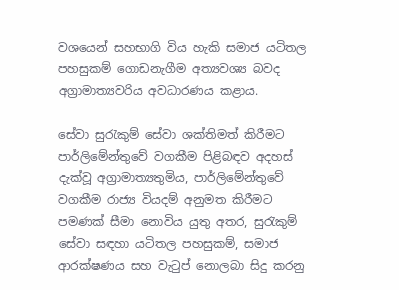වශයෙන් සහභාගි විය හැකි සමාජ යටිතල පහසුකම් ගොඩනැගීම අත්‍යවශ්‍ය බවද අග්‍රාමාත්‍යවරිය අවධාරණය කළාය.

සේවා සුරැකුම් සේවා ශක්තිමත් කිරීමට පාර්ලිමේන්තුවේ වගකීම පිළිබඳව අදහස් දැක්වූ අග්‍රාමාත්‍යතුමිය, පාර්ලිමේන්තුවේ වගකීම රාජ්‍ය වියදම් අනුමත කිරීමට පමණක් සීමා නොවිය යුතු අතර, සුරැකුම් සේවා සඳහා යටිතල පහසුකම්, සමාජ ආරක්ෂණය සහ වැටුප් නොලබා සිදු කරනු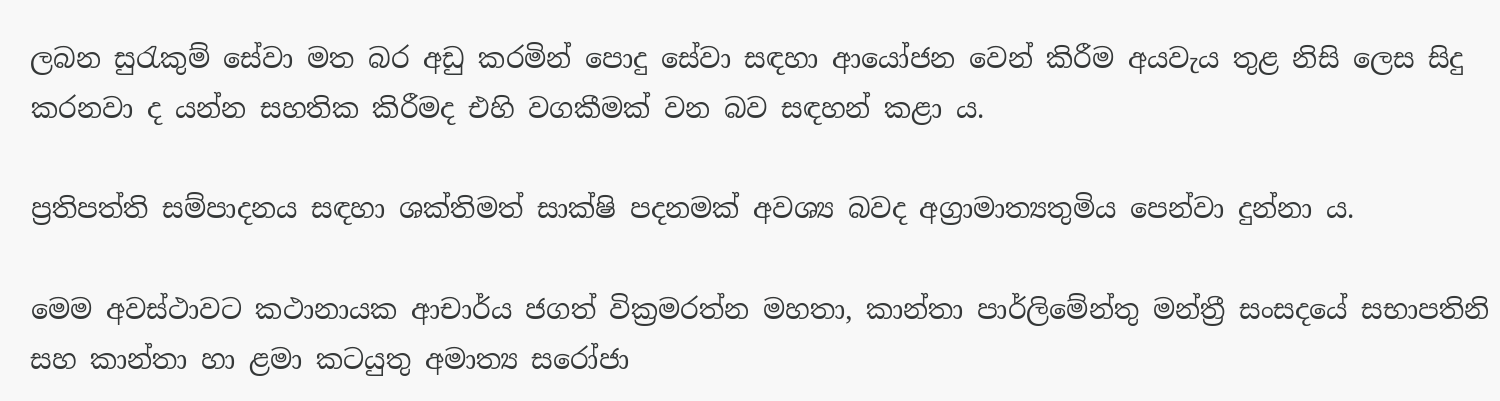ලබන සුරැකුම් සේවා මත බර අඩු කරමින් පොදු සේවා සඳහා ආයෝජන වෙන් කිරීම අයවැය තුළ නිසි ලෙස සිදු කරනවා ද යන්න සහතික කිරීමද එහි වගකීමක් වන බව සඳහන් කළා ය.

ප්‍රතිපත්ති සම්පාදනය සඳහා ශක්තිමත් සාක්ෂි පදනමක් අවශ්‍ය බවද අග්‍රාමාත්‍යතුමිය පෙන්වා දුන්නා ය.

මෙම අවස්ථාවට කථානායක ආචාර්ය ජගත් වික්‍රමරත්න මහතා, කාන්තා පාර්ලිමේන්තු මන්ත්‍රී සංසදයේ සභාපතිනි සහ කාන්තා හා ළමා කටයුතු අමාත්‍ය සරෝජා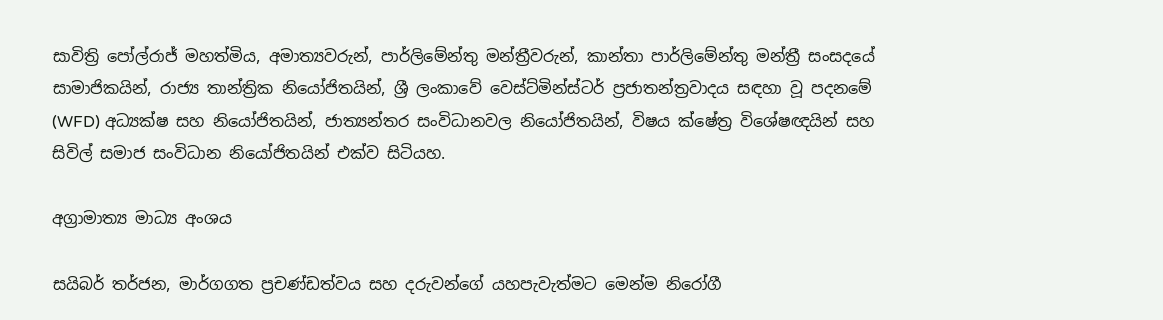සාවිත්‍රි පෝල්රාජ් මහත්මිය, අමාත්‍යවරුන්, පාර්ලිමේන්තු මන්ත්‍රීවරුන්, කාන්තා පාර්ලිමේන්තු මන්ත්‍රී සංසදයේ සාමාජිකයින්, රාජ්‍ය තාන්ත්‍රික නියෝජිතයින්, ශ්‍රී ලංකාවේ වෙස්ට්මින්ස්ටර් ප්‍රජාතන්ත්‍රවාදය සඳහා වූ පදනමේ (WFD) අධ්‍යක්ෂ සහ නියෝජිතයින්, ජාත්‍යන්තර සංවිධානවල නියෝජිතයින්, විෂය ක්ෂේත්‍ර විශේෂඥයින් සහ සිවිල් සමාජ සංවිධාන නියෝජිතයින් එක්ව සිටියහ.

අග්‍රාමාත්‍ය මාධ්‍ය අංශය

සයිබර් තර්ජන, මාර්ගගත ප්‍රචණ්ඩත්වය සහ දරුවන්ගේ යහපැවැත්මට මෙන්ම නිරෝගී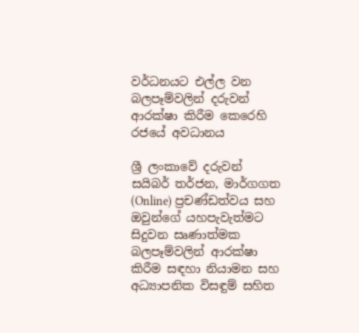වර්ධනයට එල්ල වන බලපෑම්වලින් දරුවන් ආරක්ෂා කිරීම කෙරෙහි රජයේ අවධානය

ශ්‍රී ලංකාවේ දරුවන් සයිබර් තර්ජන, මාර්ගගත (Online) ප්‍රචණ්ඩත්වය සහ ඔවුන්ගේ යහපැවැත්මට සිදුවන සෘණාත්මක බලපෑම්වලින් ආරක්ෂා කිරීම සඳහා නියාමන සහ අධ්‍යාපනික විසඳුම් සහිත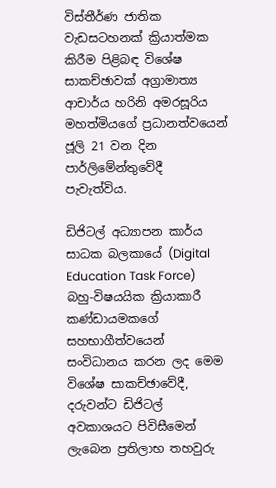විස්තීර්ණ ජාතික වැඩසටහනක් ක්‍රියාත්මක කිරීම පිළිබඳ විශේෂ සාකච්ඡාවක් අග්‍රාමාත්‍ය ආචාර්ය හරිනි අමරසූරිය මහත්මියගේ ප්‍රධානත්වයෙන් ජූලි 21 වන දින පාර්ලිමේන්තුවේදී පැවැත්විය.

ඩිජිටල් අධ්‍යාපන කාර්ය සාධක බලකායේ (Digital Education Task Force) බහු-විෂයයික ක්‍රියාකාරී කණ්ඩායමකගේ සහභාගීත්වයෙන් සංවිධානය කරන ලද මෙම විශේෂ සාකච්ඡාවේදී, දරුවන්ට ඩිජිටල් අවකාශයට පිවිසීමෙන් ලැබෙන ප්‍රතිලාභ තහවුරු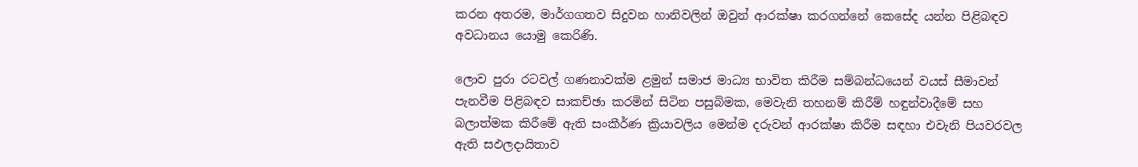කරන අතරම, මාර්ගගතව සිදුවන හානිවලින් ඔවුන් ආරක්ෂා කරගන්නේ කෙසේද යන්න පිළිබඳව අවධානය යොමු කෙරිණි.

ලොව පුරා රටවල් ගණනාවක්ම ළමුන් සමාජ මාධ්‍ය භාවිත කිරීම සම්බන්ධයෙන් වයස් සීමාවන් පැනවීම පිළිබඳව සාකච්ඡා කරමින් සිටින පසුබිමක, මෙවැනි තහනම් කිරීම් හඳුන්වාදීමේ සහ බලාත්මක කිරීමේ ඇති සංකීර්ණ ක්‍රියාවලිය මෙන්ම දරුවන් ආරක්ෂා කිරීම සඳහා එවැනි පියවරවල ඇති සඵලදායිතාව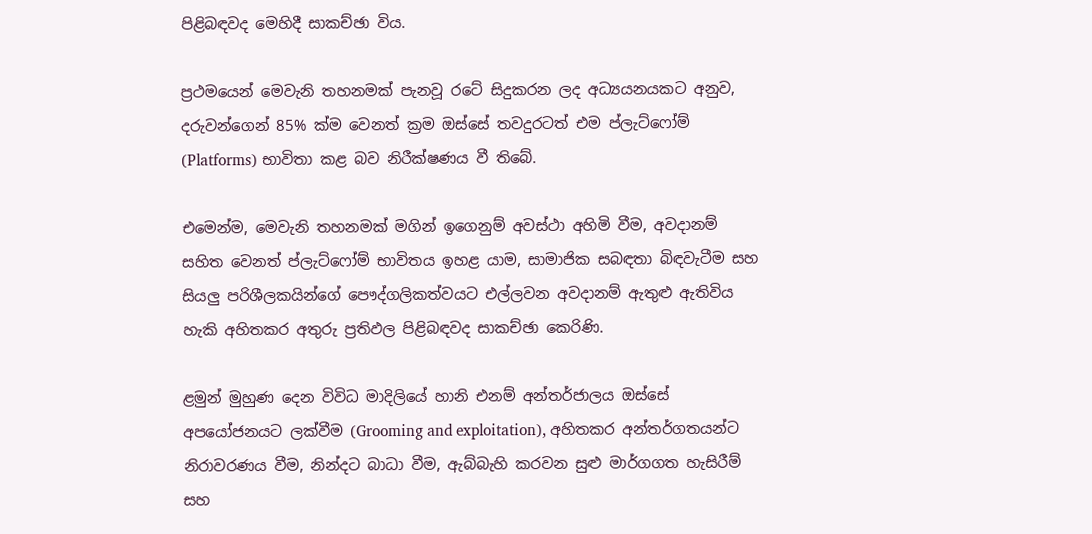පිළිබඳවද මෙහිදී සාකච්ඡා විය.

ප්‍රථමයෙන් මෙවැනි තහනමක් පැනවූ රටේ සිදුකරන ලද අධ්‍යයනයකට අනුව, දරුවන්ගෙන් 85% ක්ම වෙනත් ක්‍රම ඔස්සේ තවදුරටත් එම ප්ලැට්ෆෝම් (Platforms) භාවිතා කළ බව නිරීක්ෂණය වී තිබේ.

එමෙන්ම, මෙවැනි තහනමක් මගින් ඉගෙනුම් අවස්ථා අහිමි වීම, අවදානම් සහිත වෙනත් ප්ලැට්ෆෝම් භාවිතය ඉහළ යාම, සාමාජික සබඳතා බිඳවැටීම සහ සියලු පරිශීලකයින්ගේ පෞද්ගලිකත්වයට එල්ලවන අවදානම් ඇතුළු ඇතිවිය හැකි අහිතකර අතුරු ප්‍රතිඵල පිළිබඳවද සාකච්ඡා කෙරිණි.

ළමුන් මුහුණ දෙන විවිධ මාදිලියේ හානි එනම් අන්තර්ජාලය ඔස්සේ අපයෝජනයට ලක්වීම (Grooming and exploitation), අහිතකර අන්තර්ගතයන්ට නිරාවරණය වීම, නින්දට බාධා වීම, ඇබ්බැහි කරවන සුළු මාර්ගගත හැසිරීම් සහ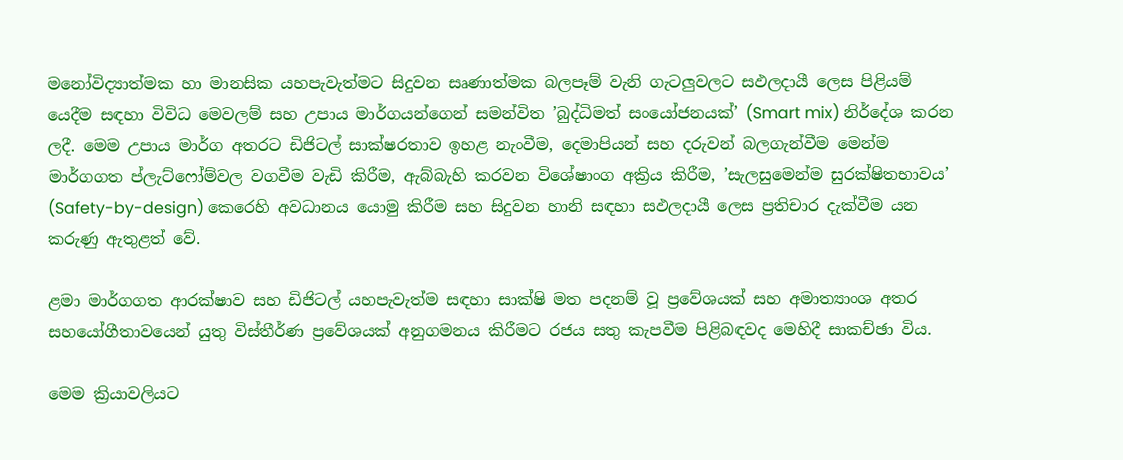මනෝවිද්‍යාත්මක හා මානසික යහපැවැත්මට සිදුවන සෘණාත්මක බලපෑම් වැනි ගැටලුවලට සඵලදායී ලෙස පිළියම් යෙදීම සඳහා විවිධ මෙවලම් සහ උපාය මාර්ගයන්ගෙන් සමන්විත ’බුද්ධිමත් සංයෝජනයක්’ (Smart mix) නිර්දේශ කරන ලදී. මෙම උපාය මාර්ග අතරට ඩිජිටල් සාක්ෂරතාව ඉහළ නැංවීම, දෙමාපියන් සහ දරුවන් බලගැන්වීම මෙන්ම මාර්ගගත ප්ලැට්ෆෝම්වල වගවීම වැඩි කිරීම, ඇබ්බැහි කරවන විශේෂාංග අක්‍රිය කිරීම, ’සැලසුමෙන්ම සුරක්ෂිතභාවය’ (Safety-by-design) කෙරෙහි අවධානය යොමු කිරීම සහ සිදුවන හානි සඳහා සඵලදායී ලෙස ප්‍රතිචාර දැක්වීම යන කරුණු ඇතුළත් වේ.

ළමා මාර්ගගත ආරක්ෂාව සහ ඩිජිටල් යහපැවැත්ම සඳහා සාක්ෂි මත පදනම් වූ ප්‍රවේශයක් සහ අමාත්‍යාංශ අතර සහයෝගීතාවයෙන් යුතු විස්තීර්ණ ප්‍රවේශයක් අනුගමනය කිරීමට රජය සතු කැපවීම පිළිබඳවද මෙහිදී සාකච්ඡා විය.

මෙම ක්‍රියාවලියට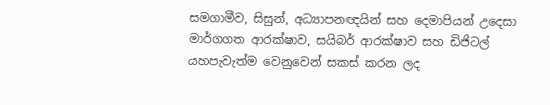සමගාමීව, සිසුන්, අධ්‍යාපනඥයින් සහ දෙමාපියන් උදෙසා මාර්ගගත ආරක්ෂාව, සයිබර් ආරක්ෂාව සහ ඩිජිටල් යහපැවැත්ම වෙනුවෙන් සකස් කරන ලද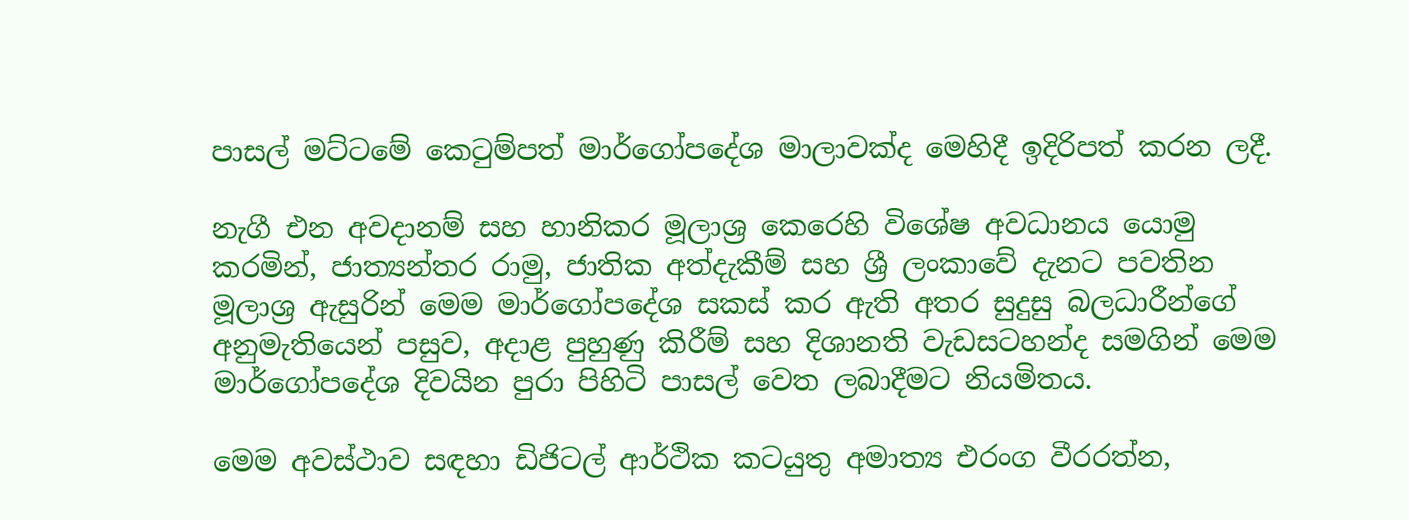පාසල් මට්ටමේ කෙටුම්පත් මාර්ගෝපදේශ මාලාවක්ද මෙහිදී ඉදිරිපත් කරන ලදී.

නැගී එන අවදානම් සහ හානිකර මූලාශ්‍ර කෙරෙහි විශේෂ අවධානය යොමු කරමින්, ජාත්‍යන්තර රාමු, ජාතික අත්දැකීම් සහ ශ්‍රී ලංකාවේ දැනට පවතින මූලාශ්‍ර ඇසුරින් මෙම මාර්ගෝපදේශ සකස් කර ඇති අතර සුදුසු බලධාරීන්ගේ අනුමැතියෙන් පසුව, අදාළ පුහුණු කිරීම් සහ දිශානති වැඩසටහන්ද සමගින් මෙම මාර්ගෝපදේශ දිවයින පුරා පිහිටි පාසල් වෙත ලබාදීමට නියමිතය.

මෙම අවස්ථාව සඳහා ඩිජිටල් ආර්ථික කටයුතු අමාත්‍ය එරංග වීරරත්න,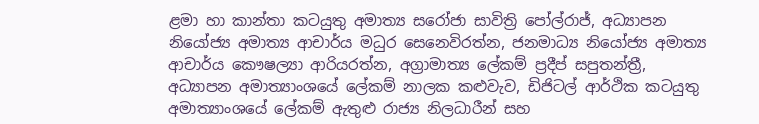ළමා හා කාන්තා කටයුතු අමාත්‍ය සරෝජා සාවිත්‍රි පෝල්රාජ්, අධ්‍යාපන නියෝජ්‍ය අමාත්‍ය ආචාර්ය මධුර සෙනෙවිරත්න, ජනමාධ්‍ය නියෝජ්‍ය අමාත්‍ය ආචාර්ය කෞෂල්‍යා ආරියරත්න, අග්‍රාමාත්‍ය ලේකම් ප්‍රදීප් සපුතන්ත්‍රී, අධ්‍යාපන අමාත්‍යාංශයේ ලේකම් නාලක කළුවැව, ඩිජිටල් ආර්ථික කටයුතු අමාත්‍යාංශයේ ලේකම් ඇතුළු රාජ්‍ය නිලධාරීන් සහ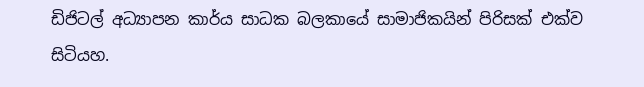ඩිජිටල් අධ්‍යාපන කාර්ය සාධක බලකායේ සාමාජිකයින් පිරිසක් එක්ව සිටියහ.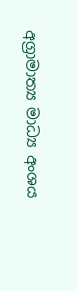අග්‍රාමාත්‍ය මාධ්‍ය අංශය